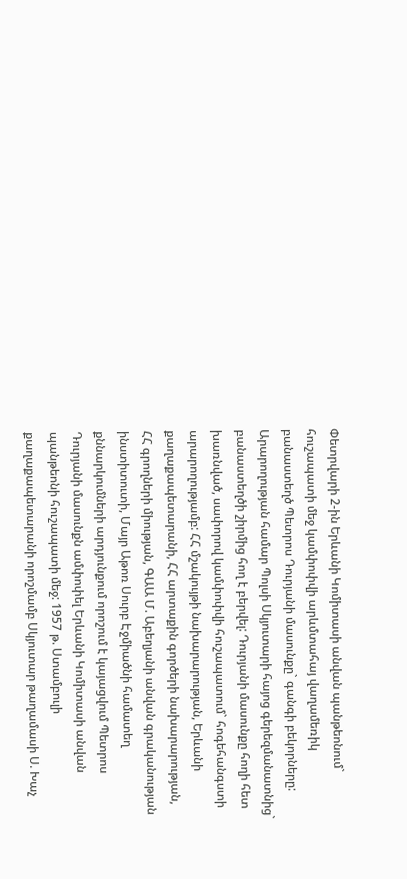Փետրվարի 2-ին Երևանի Կոմիտասի անվան պանթեոնում` հուշապատի մեջ կամփոփվի արևմտահայ վաղամեռիկ բանաստեղծ Պետրոս Դուրյանի մասունքը` գանգի բեկորները: Արարողության համար Պոլսի Սկյուտարի հայոց գերեզմանատնից` բանաստեղծի շիրմից հող է բերվել: Դուրյանի մասունքը հողի հետ խառնված, սափորով կամփոփվի հուշապատում` հոգեհանգստի արարողությամբ: ՀՀ մշակույթի նախարարության, Երևանի քաղաքապետարանի, ՀՀ արտաքին գործերի նախարարության, ՀՀ գրողների միության, ԳԱԱ Մ. Աբեղյանի անվան գրականության ինստիտուտի, Մայր Աթոռ Սուրբ Էջմիածնի համատեղ քննարկումների արդյունքում որոշում է կայացվում Պետրոս Դուրյանի մասունքն ամփոփել Երևանի Կոմիտասի անվան պանթեոնի հուշապատի մեջ: 1957 թ. Ստամբուլի քաղաքապետարանի որոշմամբ Սկյուտար թաղամասի Ս. Խաչ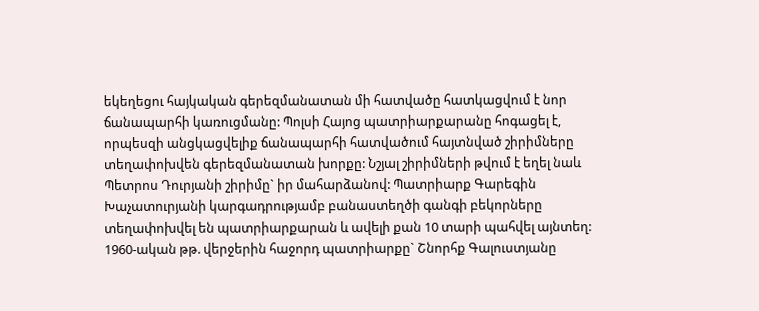եկեղեցու հայկական գերեզմանատան մի հատվածը հատկացվում է նոր ճանապարհի կառուցմանը: Պոլսի Հայոց պատրիարքարանը հոգացել է, որպեսզի անցկացվելիք ճանապարհի հատվածում հայտնված շիրիմները տեղափոխվեն գերեզմանատան խորքը: Նշյալ շիրիմների թվում է եղել նաև Պետրոս Դուրյանի շիրիմը` իր մահարձանով: Պատրիարք Գարեգին Խաչատուրյանի կարգադրությամբ բանաստեղծի գանգի բեկորները տեղափոխվել են պատրիարքարան և ավելի քան 10 տարի պահվել այնտեղ: 1960-ական թթ. վերջերին հաջորդ պատրիարքը` Շնորհք Գալուստյանը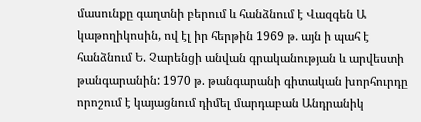մասունքը գաղտնի բերում և հանձնում է Վազգեն Ա կաթողիկոսին, ով էլ իր հերթին 1969 թ. այն ի պահ է հանձնում Ե. Չարենցի անվան գրականության և արվեստի թանգարանին: 1970 թ. թանգարանի գիտական խորհուրդը որոշում է կայացնում դիմել մարդաբան Անդրանիկ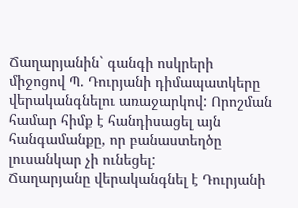Ճաղարյանին` գանգի ոսկրերի միջոցով Պ. Դուրյանի դիմապատկերը վերականգնելու առաջարկով: Որոշման համար հիմք է հանդիսացել այն հանգամանքը, որ բանաստեղծը լուսանկար չի ունեցել:
Ճաղարյանը վերականգնել է Դուրյանի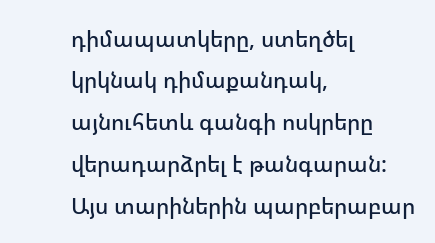դիմապատկերը, ստեղծել կրկնակ դիմաքանդակ, այնուհետև գանգի ոսկրերը վերադարձրել է թանգարան: Այս տարիներին պարբերաբար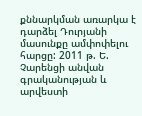քննարկման առարկա է դարձել Դուրյանի մասունքը ամփոփելու հարցը: 2011 թ. Ե. Չարենցի անվան գրականության և արվեստի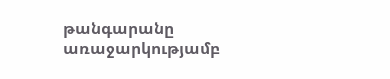թանգարանը առաջարկությամբ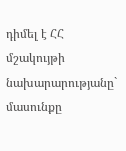դիմել է ՀՀ մշակույթի նախարարությանը` մասունքը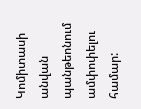Կոմիտասի անվան պանթեոնում ամփոփելու համար: